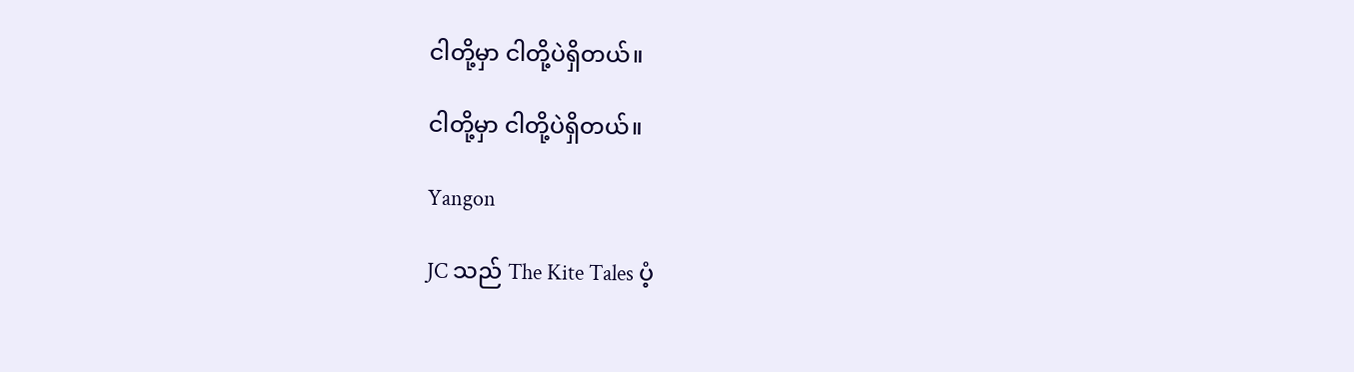ငါတို့မှာ ငါတို့ပဲရှိတယ်။

ငါတို့မှာ ငါတို့ပဲရှိတယ်။

Yangon

JC သည် The Kite Tales ပံ့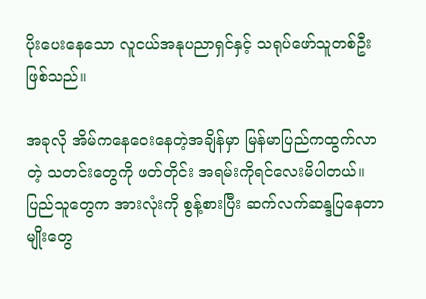ပိုးပေးနေသော လူငယ်အနုပညာရှင်နှင့် သရုပ်ဖော်သူတစ်ဦးဖြစ်သည်။

အခုလို အိမ်ကနေဝေးနေတဲ့အချိန်မှာ မြန်မာပြည်ကထွက်လာတဲ့ သတင်းတွေကို ဖတ်တိုင်း အရမ်းကိုရင်လေးမိပါတယ်။ ပြည်သူတွေက အားလုံးကို စွန့်စားပြီး ဆက်လက်ဆန္ဒပြနေတာမျိုးတွေ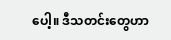ပေါ့။ ဒီသတင်းတွေဟာ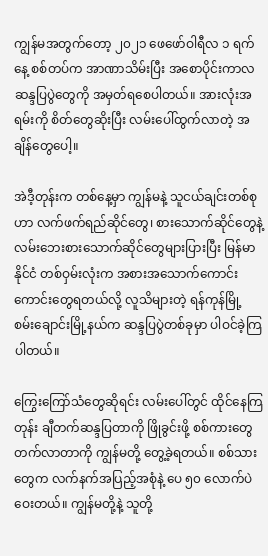ကျွန်မအတွက်တော့ ၂၀၂၁ ဖေဖော်ဝါရီလ ၁ ရက်နေ့ စစ်တပ်က အာဏာသိမ်းပြီး အစောပိုင်းကာလ ဆန္ဒပြပွဲတွေကို အမှတ်ရစေပါတယ်။ အားလုံးအရမ်းကို စိတ်တွေဆိုးပြီး လမ်းပေါ်ထွက်လာတဲ့ အချိန်တွေပေါ့။

အဲဒီ့တုန်းက တစ်နေ့မှာ ကျွန်မနဲ့ သူငယ်ချင်းတစ်စုဟာ လက်ဖက်ရည်ဆိုင်တွေ၊ စားသောက်ဆိုင်တွေနဲ့ လမ်းဘေးစားသောက်ဆိုင်တွေများပြားပြီး မြန်မာနိုင်ငံ တစ်ဝှမ်းလုံးက အစားအသောက်ကောင်းကောင်းတွေရတယ်လို့ လူသိများတဲ့ ရန်ကုန်မြို့ စမ်းချောင်းမြို့နယ်က ဆန္ဒပြပွဲတစ်ခုမှာ ပါဝင်ခဲ့ကြပါတယ်။

ကြွေးကြော်သံတွေဆိုရင်း လမ်းပေါ်တွင် ထိုင်နေကြတုန်း ချီတက်ဆန္ဒပြတာကို ဖြိုခွင်းဖို့ စစ်ကားတွေ တက်လာတာကို ကျွန်မတို့ တွေ့ခဲ့ရတယ်။ စစ်သားတွေက လက်နက်အပြည့်အစုံနဲ့ ပေ ၅၀ လောက်ပဲ ဝေးတယ်။ ကျွန်မတို့နဲ့ သူတို့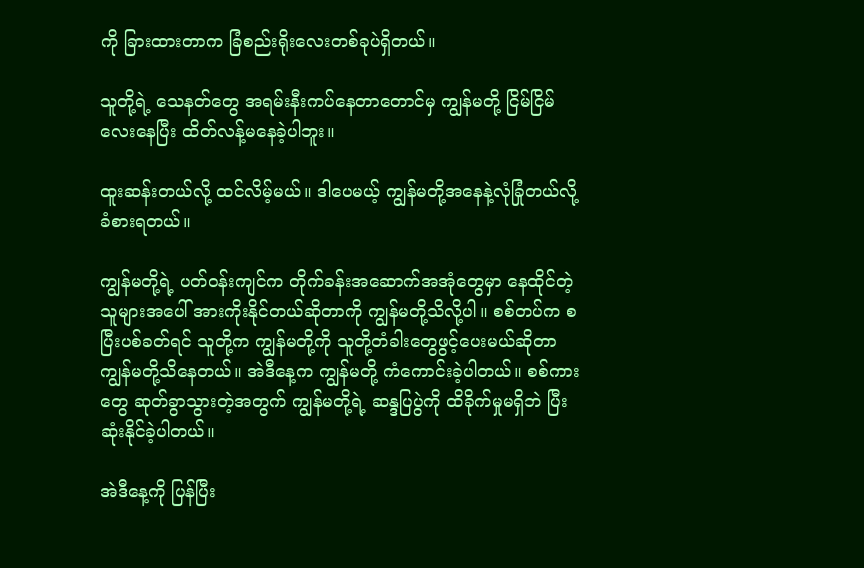ကို ခြားထားတာက ခြံစည်းရိုးလေးတစ်ခုပဲရှိတယ်။

သူတို့ရဲ့ သေနတ်တွေ အရမ်းနီးကပ်နေတာတောင်မှ ကျွန်မတို့ ငြိမ်ငြိမ်လေးနေပြီး ထိတ်လန့်မနေခဲ့ပါဘူး။

ထူးဆန်းတယ်လို့ ထင်လိမ့်မယ်။ ဒါပေမယ့် ကျွန်မတို့အနေနဲ့လုံခြုံတယ်လို့ ခံစားရတယ်။

ကျွန်မတို့ရဲ့ ပတ်ဝန်းကျင်က တိုက်ခန်းအဆောက်အအုံတွေမှာ နေထိုင်တဲ့သူများအပေါ် အားကိုးနိုင်တယ်ဆိုတာကို ကျွန်မတို့သိလို့ပါ။ စစ်တပ်က စပြီးပစ်ခတ်ရင် သူတို့က ကျွန်မတို့ကို သူတို့တံခါးတွေဖွင့်ပေးမယ်ဆိုတာ ကျွန်မတို့သိနေတယ်။ အဲဒီနေ့က ကျွန်မတို့ ကံကောင်းခဲ့ပါတယ်။ စစ်ကားတွေ ဆုတ်ခွာသွားတဲ့အတွက် ကျွန်မတို့ရဲ့ ဆန္ဒပြပွဲကို ထိခိုက်မှုမရှိဘဲ ပြီးဆုံးနိုင်ခဲ့ပါတယ်။

အဲဒီနေ့ကို ပြန်ပြီး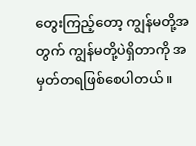တွေးကြည့်တော့ ကျွန်မတို့အတွက် ကျွန်မတို့ပဲရှိတာကို အမှတ်တရဖြစ်စေပါတယ်။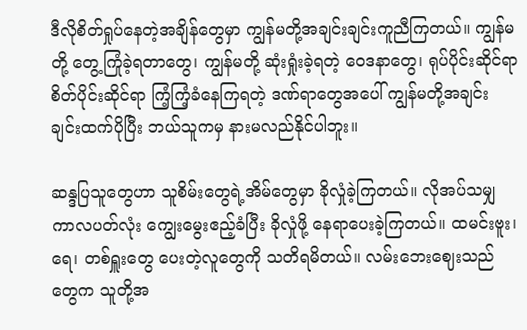ဒီလိုစိတ်ရှုပ်နေတဲ့အချိန်တွေမှာ ကျွန်မတို့အချင်းချင်းကူညီကြတယ်။ ကျွန်မတို့ တွေ့ကြုံခဲ့ရတာတွေ၊ ကျွန်မတို့ ဆုံးရှုံးခဲ့ရတဲ့ ဝေဒနာတွေ၊ ရုပ်ပိုင်းဆိုင်ရာ စိတ်ပိုင်းဆိုင်ရာ ကြံ့ကြံ့ခံနေကြရတဲ့ ဒဏ်ရာတွေအပေါ် ကျွန်မတို့အချင်းချင်းထက်ပိုပြီး ဘယ်သူကမှ နားမလည်နိုင်ပါဘူး။

ဆန္ဒပြသူတွေဟာ သူစိမ်းတွေရဲ့အိမ်တွေမှာ ခိုလှုံခဲ့ကြတယ်။ လိုအပ်သမျှ ကာလပတ်လုံး ကျွေးမွေးဧည့်ခံပြီး ခိုလှုံဖို့ နေရာပေးခဲ့ကြတယ်။ ထမင်းဗူး၊ ရေ၊ တစ်ရှူးတွေ ပေးတဲ့လူတွေကို သတိရမိတယ်။ လမ်းဘေးဈေးသည်တွေက သူတို့အ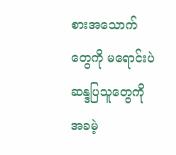စားအသောက်တွေကို မရောင်းပဲ ဆန္ဒပြသူတွေကို အခမဲ့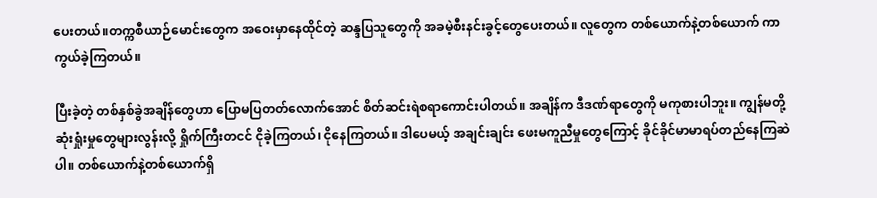ပေးတယ်။တက္ကစီယာဉ်မောင်းတွေက အဝေးမှာနေထိုင်တဲ့ ဆန္ဒပြသူတွေကို အခမဲ့စီးနင်းခွင့်တွေပေးတယ်။ လူတွေက တစ်ယောက်နဲ့တစ်ယောက် ကာကွယ်ခဲ့ကြတယ်။

ပြီးခဲ့တဲ့ တစ်နှစ်ခွဲအချိန်တွေဟာ ပြောမပြတတ်လောက်အောင် စိတ်ဆင်းရဲစရာကောင်းပါတယ်။ အချိန်က ဒီဒဏ်ရာတွေကို မကုစားပါဘူး။ ကျွန်မတို့ ဆုံးရှုံးမှုတွေများလွန်းလို့ ရှိုက်ကြီးတငင် ငိုခဲ့ကြတယ်၊ ငိုနေကြတယ်။ ဒါပေမယ့် အချင်းချင်း ဖေးမကူညီမှုတွေကြောင့် ခိုင်ခိုင်မာမာရပ်တည်နေကြဆဲပါ။ တစ်ယောက်နဲ့တစ်ယောက်ရှိ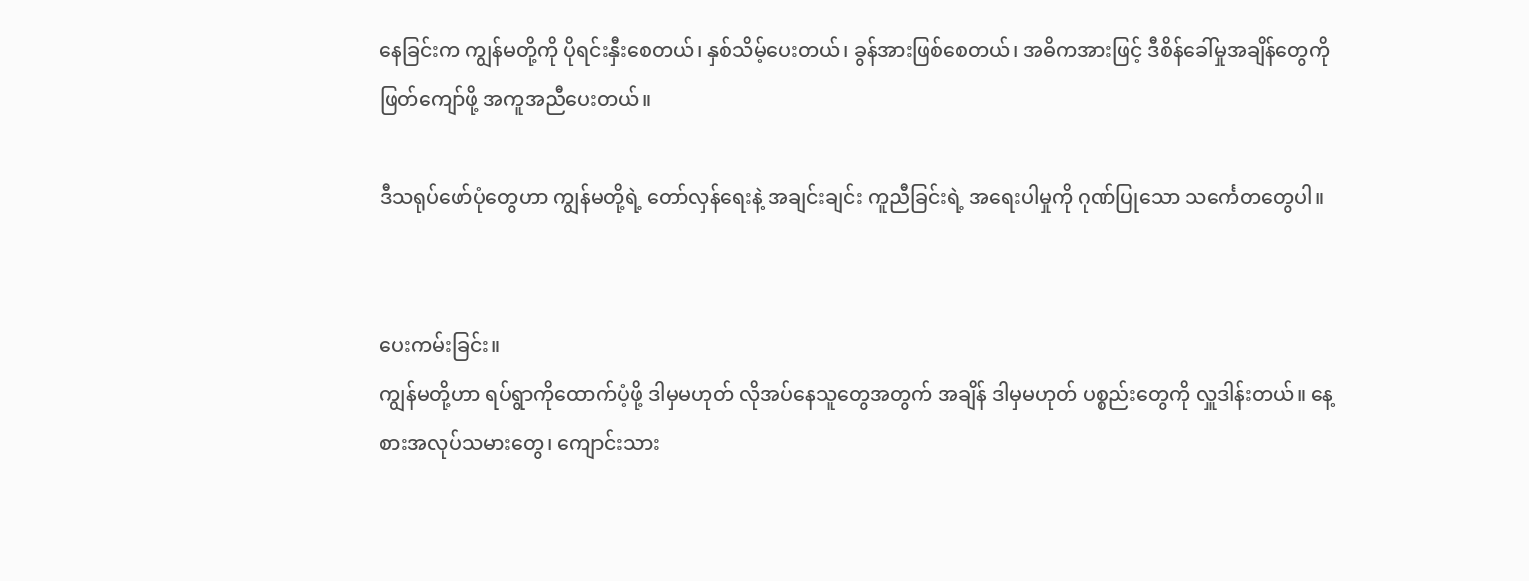နေခြင်းက ကျွန်မတို့ကို ပိုရင်းနှီးစေတယ်၊ နှစ်သိမ့်ပေးတယ်၊ ခွန်အားဖြစ်စေတယ်၊ အဓိကအားဖြင့် ဒီစိန်ခေါ်မှုအချိန်တွေကို ဖြတ်ကျော်ဖို့ အကူအညီပေးတယ်။

ဒီသရုပ်ဖော်ပုံတွေဟာ ကျွန်မတို့ရဲ့ တော်လှန်ရေးနဲ့ အချင်းချင်း ကူညီခြင်းရဲ့ အရေးပါမှုကို ဂုဏ်ပြုသော သင်္ကေတတွေပါ။


ပေးကမ်းခြင်း။
ကျွန်မတို့ဟာ ရပ်ရွာကိုထောက်ပံ့ဖို့ ဒါမှမဟုတ် လိုအပ်နေသူတွေအတွက် အချိန် ဒါမှမဟုတ် ပစ္စည်းတွေကို လှူဒါန်းတယ်။ နေ့စားအလုပ်သမားတွေ၊ ကျောင်းသား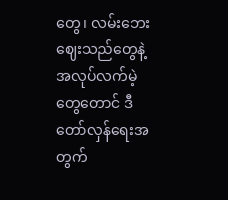တွေ၊ လမ်းဘေးဈေးသည်တွေနဲ့ အလုပ်လက်မဲ့တွေတောင် ဒီတော်လှန်ရေးအတွက်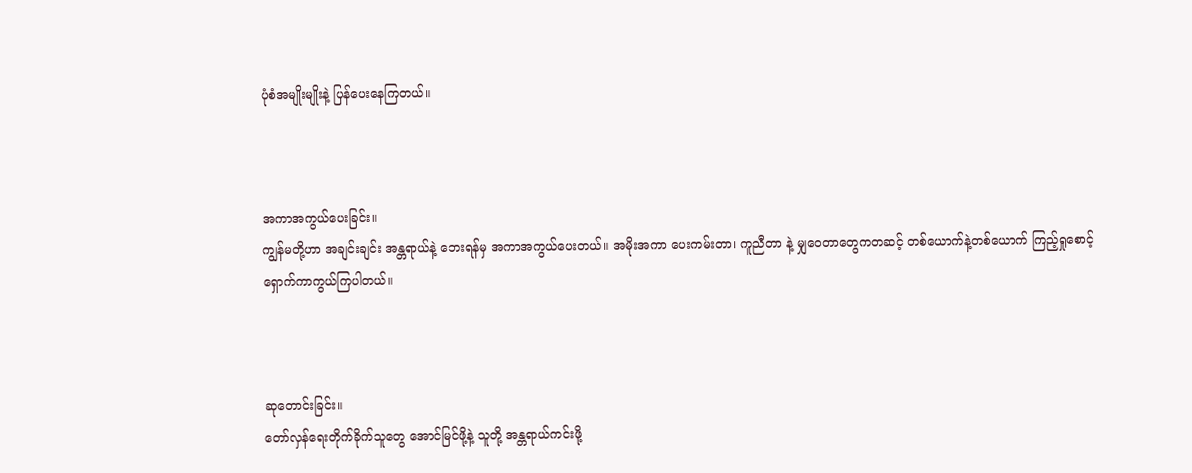ပုံစံအမျိုးမျိုးနဲ့ ပြန်ပေးနေကြတယ်။



အကာအကွယ်ပေးခြင်း။
ကျွန်မတို့ဟာ အချင်းချင်း အန္တရာယ်နဲ့ ဘေးရန်မှ အကာအကွယ်ပေးတယ်။ အမိုးအကာ ပေးကမ်းတာ၊ ကူညီတာ နဲ့ မျှဝေတာတွေကတဆင့် တစ်ယောက်နဲ့တစ်ယောက် ကြည့်ရှုစောင့်ရှောက်ကာကွယ်ကြပါတယ်။



ဆုတောင်းခြင်း။
တော်လှန်ရေးတိုက်ခိုက်သူတွေ အောင်မြင်ဖို့နဲ့ သူတို့ အန္တရာယ်ကင်းဖို့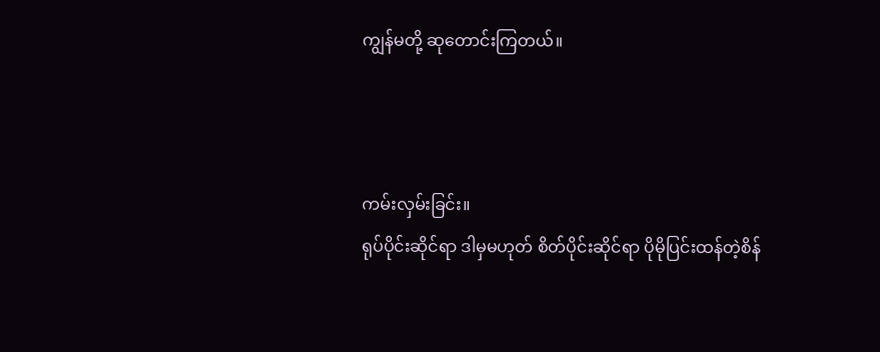ကျွန်မတို့ ဆုတောင်းကြတယ်။



ကမ်းလှမ်းခြင်း။
ရုပ်ပိုင်းဆိုင်ရာ ဒါမှမဟုတ် စိတ်ပိုင်းဆိုင်ရာ ပိုမိုပြင်းထန်တဲ့စိန်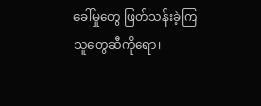ခေါ်မှုတွေ ဖြတ်သန်းခဲ့ကြသူတွေဆီကိုရော၊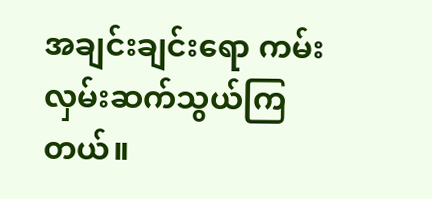အချင်းချင်းရော ကမ်းလှမ်းဆက်သွယ်ကြတယ်။